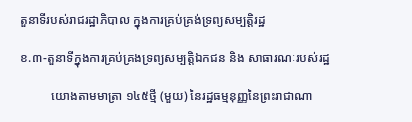តួនាទីរបស់រាជរដ្ឋាភិបាល ក្នុងការគ្រប់គ្រង់ទ្រព្យសម្បត្តិរដ្ឋ

ខ.៣-តួនាទីក្នុងការគ្រប់គ្រងទ្រព្យសម្បត្តិឯកជន និង សាធារណៈរបស់រដ្ឋ

          យោងតាមមាត្រា ១៤៥ថ្មី (មួយ) នៃរដ្ឋធម្មនុញ្ញនៃព្រះរាជាណា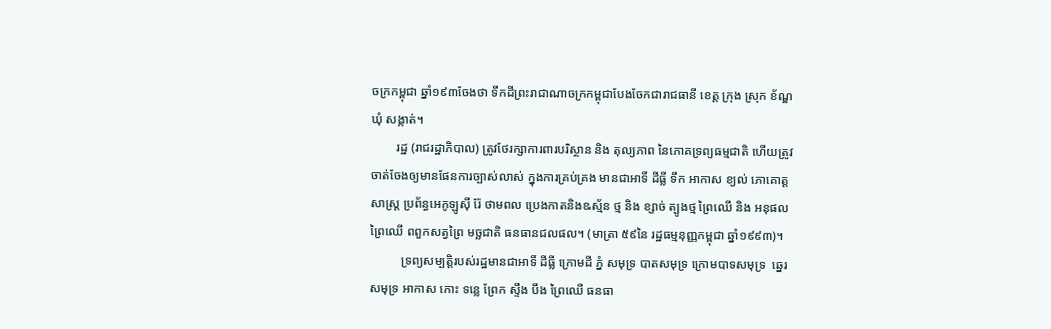ចក្រកម្ពុជា ឆ្នាំ១៩៣ចែងថា ទឹកដីព្រះរាជាណាចក្រកម្ពុជាបែងចែកជារាជធានី ខេត្ត ក្រុង ស្រុក ខ័ណ្ឌ ឃុំ សង្កាត់។
        រដ្ឋ (រាជរដ្ឋាភិបាល) ត្រូវថែរក្សាការពារបរិស្ថាន និង តុល្យភាព នៃភោគទ្រព្យធម្មជាតិ ហើយត្រូវចាត់ចែងឲ្យមានផែនការច្បាស់លាស់ ក្នុងការគ្រប់គ្រង មានជាអាទិ៍ ដីធ្លី ទឹក អាកាស ខ្យល់ ភោគោត្តសាស្ត្រ ប្រព័ន្ធអេកូឡូស៊ី រ៉ែ ថាមពល ប្រេងកាតនិងឩស្ម័ន ថ្ម និង ខ្សាច់ ត្បូងថ្ម ព្រៃឈើ និង អនុផលព្រៃឈើ ពពួកសត្វព្រៃ មច្ឆជាតិ ធនធានជលផល។ (មាត្រា ៥៩នៃ រដ្ឋធម្មនុញ្ញកម្ពុជា ឆ្នាំ១៩៩៣)។
          ទ្រព្យសម្បត្តិរបស់រដ្ឋមានជាអាទិ៍ ដីធ្លី ក្រោមដី ភ្នំ សមុទ្រ បាតសមុទ្រ ក្រោមបាទសមុទ្រ  ឆ្នេរសមុទ្រ អាកាស កោះ ទន្លេ ព្រែក ស្ទឹង បឹង ព្រៃឈើ ធនធា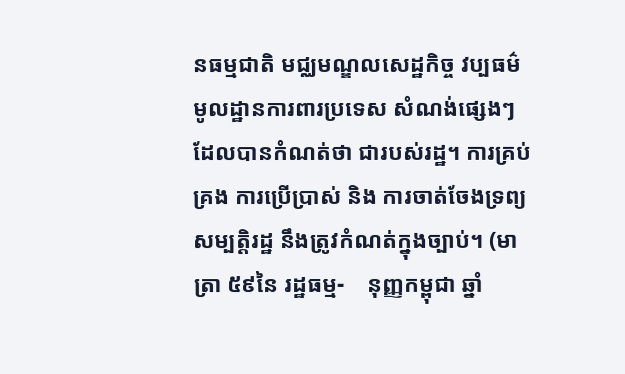នធម្មជាតិ មជ្ឈមណ្ឌលសេដ្ឋកិច្ច វប្បធម៌ មូលដ្ឋានការពារប្រទេស សំណង់ផ្សេងៗ ដែលបានកំណត់ថា ជារបស់រដ្ឋ។ ការគ្រប់គ្រង ការប្រើប្រាស់ និង ការចាត់ចែងទ្រព្យសម្បត្តិរដ្ឋ នឹងត្រូវកំណត់ក្នុងច្បាប់។ (មាត្រា ៥៩នៃ រដ្ឋធម្ម-    នុញ្ញកម្ពុជា ឆ្នាំ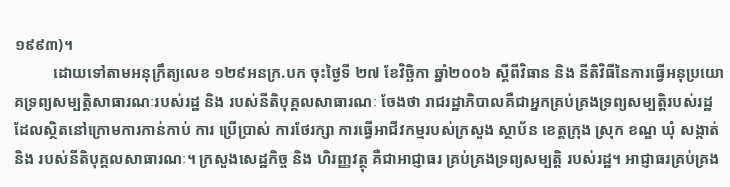១៩៩៣)។
          ដោយទៅតាមអនុក្រឹត្យលេខ ១២៩អនក្រ.បក ចុះថ្ងៃទី ២៧ ខែវិច្ឆិកា ឆ្នាំ២០០៦ ស្តីពីវិធាន និង នីតិវិធីនៃការធ្វើអនុប្រយោគទ្រព្យសម្បត្តិសាធារណៈរបស់រដ្ឋ និង របស់នីតិបុគ្គលសាធារណៈ ចែងថា រាជរដ្ឋាភិបាលគឺជាអ្នកគ្រប់គ្រងទ្រព្យសម្បត្តិរបស់រដ្ឋ ដែលស្ថិតនៅក្រោមការកាន់កាប់ ការ ប្រើប្រាស់ ការថែរក្សា ការធ្វើអាជីវកម្មរបស់ក្រសួង ស្ថាប័ន ខេត្តក្រុង ស្រុក ខណ្ឌ ឃុំ សង្កាត់ និង របស់នីតិបុគ្គលសាធារណៈ។ ក្រសួងសេដ្ឋកិច្ច និង ហិរញ្ញវត្ថុ គឺជាអាជ្ញាធរ គ្រប់គ្រងទ្រព្យសម្បត្តិ របស់រដ្ឋ។ អាជ្ញាធរគ្រប់គ្រង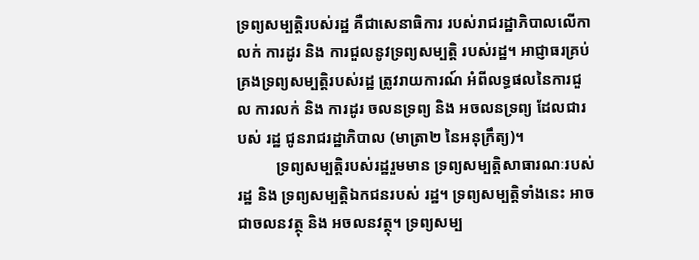ទ្រព្យសម្បត្តិរបស់រដ្ឋ គឺជាសេនាធិការ របស់រាជរដ្ឋាភិបាលលើកាលក់ ការដូរ និង ការជួលនូវទ្រព្យសម្បត្តិ របស់រដ្ឋ។ អាជ្ញាធរគ្រប់គ្រងទ្រព្យសម្បត្តិរបស់រដ្ឋ ត្រូវរាយការណ៍ អំពីលទ្ធផលនៃការជួល ការលក់ និង ការដូរ ចលនទ្រព្យ និង អចលនទ្រព្យ ដែលជារបស់ រដ្ឋ ជូនរាជរដ្ឋាភិបាល (មាត្រា២ នៃអនុក្រឹត្យ)។
          ទ្រព្យសម្បត្តិរបស់រដ្ឋរួមមាន ទ្រព្យសម្បត្តិសាធារណៈរបស់រដ្ឋ និង ទ្រព្យសម្បត្តិឯកជនរបស់ រដ្ឋ។ ទ្រព្យសម្បត្តិទាំងនេះ អាចជាចលនវត្ថុ និង អចលនវត្ថុ។ ទ្រព្យសម្ប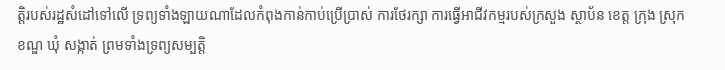ត្តិរបស់រដ្ឋសំដៅទៅលើ ទ្រព្យទាំងឡាយណាដែលកំពុងកាន់កាប់ប្រើប្រាស់ ការថែរក្សា ការធ្វើអាជីវកម្មរបស់ក្រសួង ស្ថាប័ន ខេត្ត ក្រុង ស្រុក ខណ្ឌ ឃុំ សង្កាត់ ព្រមទាំងទ្រព្យសម្បត្តិ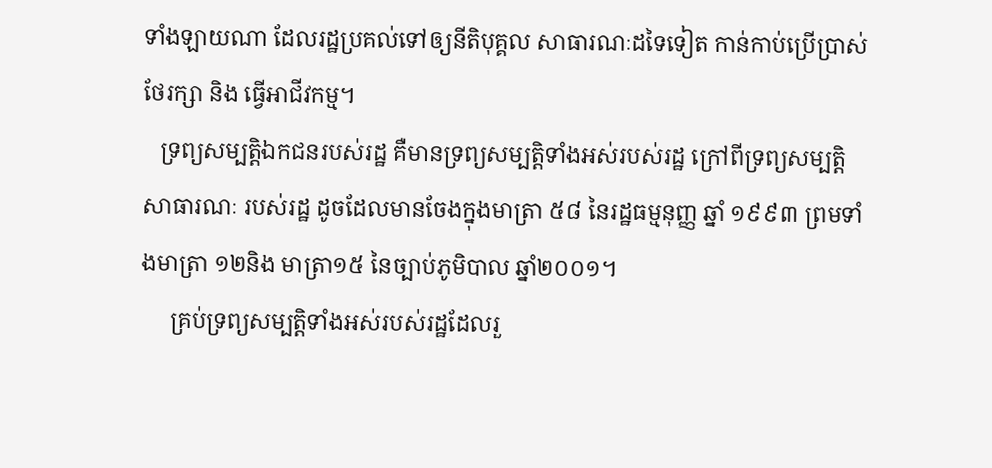ទាំងឡាយណា ដែលរដ្ឋប្រគល់ទៅឲ្យនីតិបុគ្គល សាធារណៈដទៃទៀត កាន់កាប់ប្រើប្រាស់ ថែរក្សា និង ធ្វើអាជីវកម្ម។
   ទ្រព្យសម្បត្តិឯកជនរបស់រដ្ឋ គឺមានទ្រព្យសម្បត្តិទាំងអស់របស់រដ្ឋ ក្រៅពីទ្រព្យសម្បត្តិសាធារណៈ របស់រដ្ឋ ដូចដែលមានចែងក្នុងមាត្រា ៥៨ នៃរដ្ឋធម្មនុញ្ញ ឆ្នាំ ១៩៩៣ ព្រមទាំងមាត្រា ១២និង មាត្រា១៥ នៃច្បាប់ភូមិបាល ឆ្នាំ២០០១។
     គ្រប់ទ្រព្យសម្បត្តិទាំងអស់របស់រដ្ឋដែលរួ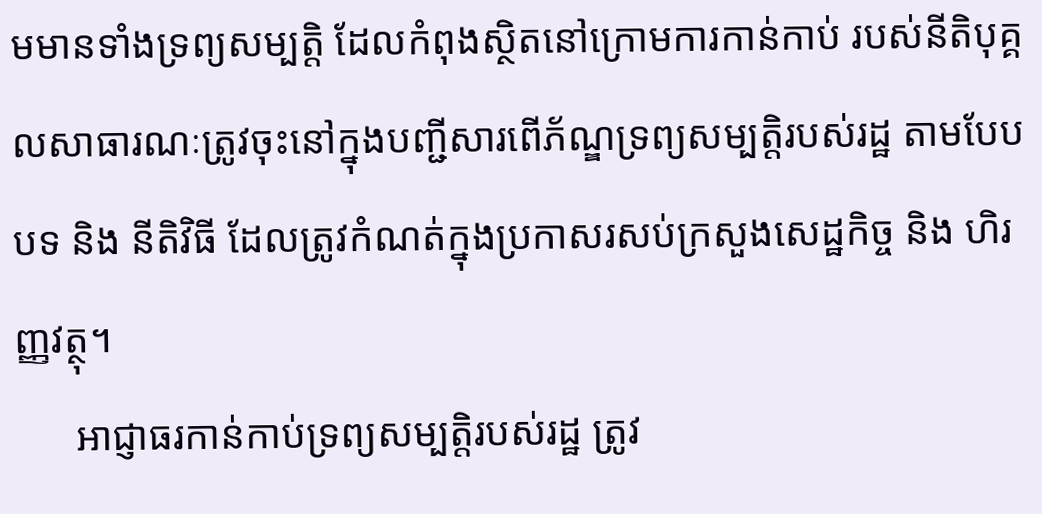មមានទាំងទ្រព្យសម្បត្តិ ដែលកំពុងស្ថិតនៅក្រោមការកាន់កាប់ របស់នីតិបុគ្គលសាធារណៈត្រូវចុះនៅក្នុងបញ្ជីសារពើភ័ណ្ឌទ្រព្យសម្បត្តិរបស់រដ្ឋ តាមបែបបទ និង នីតិវិធី ដែលត្រូវកំណត់ក្នុងប្រកាសរសប់ក្រសួងសេដ្ឋកិច្ច និង ហិរញ្ញវត្ថុ។
      អាជ្ញាធរកាន់កាប់ទ្រព្យសម្បត្តិរបស់រដ្ឋ ត្រូវ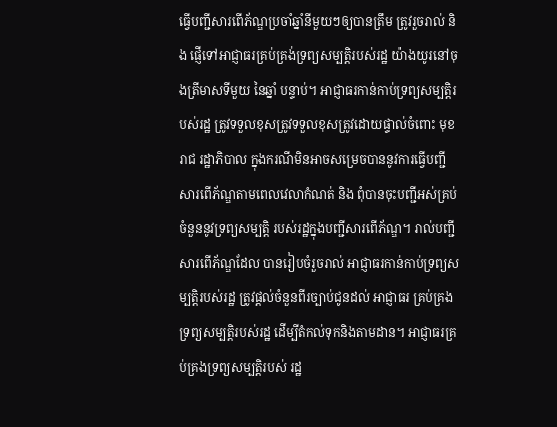ធ្វើបញ្ជីសារពើភ័ណ្ឌប្រចាំឆ្នាំនីមួយៗឲ្យបានត្រឹម ត្រូវរួចរាល់ និង ផ្ញើទៅអាជ្ញាធរគ្រប់គ្រង់ទ្រព្យសម្បត្តិរបស់រដ្ឋ យ៉ាងយូរនៅចុងត្រីមាសទីមួយ នៃឆ្នាំ បន្ទាប់។ អាជ្ញាធរកាន់កាប់ទ្រព្យសម្បត្តិរបស់រដ្ឋ ត្រូវទទួលខុសត្រូវទទួលខុសត្រូវដោយផ្ទាល់ចំពោះ មុខរាជ រដ្ឋាភិបាល ក្នុងករណីមិនអាចសម្រេចបាននូវការធ្វើបញ្ជីសារពើភ័ណ្ឌតាមពេលវេលាកំណត់ និង ពុំបានចុះបញ្ជីអស់គ្រប់ចំនួននូវទ្រព្យសម្បត្តិ របស់រដ្ឋក្នុងបញ្ជីសារពើភ័ណ្ឌ។ រាល់បញ្ជីសារពើភ័ណ្ឌដែល បានរៀបចំរួចរាល់ អាជ្ញាធរកាន់កាប់ទ្រព្យសម្បត្តិរបស់រដ្ឋ ត្រូវផ្តល់ចំនួនពីរច្បាប់ជូនដល់ អាជ្ញាធរ គ្រប់គ្រងទ្រព្យសម្បត្តិរបស់រដ្ឋ ដើម្បីតំកល់ទុកនិងតាមដាន។ អាជ្ញាធរគ្រប់គ្រងទ្រព្យសម្បត្តិរបស់ រដ្ឋ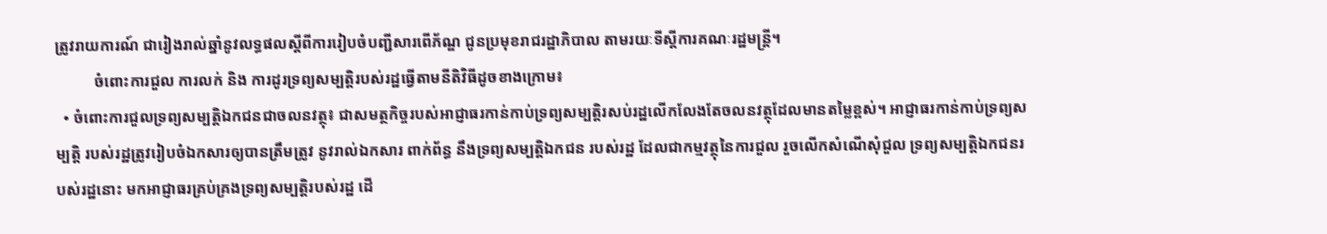ត្រូវរាយការណ៍ ជារៀងរាល់ឆ្នាំនូវលទ្ធផលស្តីពីការរៀបចំបញ្ជីសារពើភ័ណ្ឌ ជូនប្រមុខរាជរដ្ឋាភិបាល តាមរយៈទីស្តីការគណៈរដ្ឋមន្ត្រី។
          ចំពោះការជួល ការលក់ និង ការដូរទ្រព្យសម្បត្តិរបស់រដ្ឋធ្វើតាមនីតិវិធីដូចខាងក្រោម៖
  • ចំពោះការជួលទ្រព្យសម្បត្តិឯកជនជាចលនវត្ថុ៖ ជាសមត្ថកិច្ចរបស់អាជ្ញាធរកាន់កាប់ទ្រព្យសម្បត្តិរសប់រដ្ឋលើកលែងតែចលនវត្ថុដែលមានតម្លៃខ្ពស់។ អាជ្ញាធរកាន់កាប់ទ្រព្យសម្បត្តិ របស់រដ្ឋត្រូវរៀបចំឯកសារឲ្យបានត្រឹមត្រូវ នូវរាល់ឯកសារ ពាក់ព័ន្ធ នឹងទ្រព្យសម្បត្តិឯកជន របស់រដ្ឋ ដែលជាកម្មវត្ថុនៃការជួល រួចលើកសំណើសុំជួល ទ្រព្យសម្បត្តិឯកជនរបស់រដ្ឋនោះ មកអាជ្ញាធរគ្រប់គ្រងទ្រព្យសម្បត្តិរបស់រដ្ឋ ដើ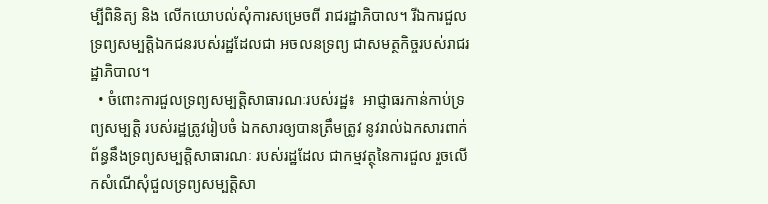ម្បីពិនិត្យ និង លើកយោបល់សុំការសម្រេចពី រាជរដ្ឋាភិបាល។ រីឯការជួលទ្រព្យសម្បត្តិឯកជនរបស់រដ្ឋដែលជា អចលនទ្រព្យ ជាសមត្ថកិច្ចរបស់រាជរដ្ឋាភិបាល។
  • ចំពោះការជួលទ្រព្យសម្បត្តិសាធារណៈរបស់រដ្ឋ៖  អាជ្ញាធរកាន់កាប់ទ្រព្យសម្បត្តិ របស់រដ្ឋត្រូវរៀបចំ ឯកសារឲ្យបានត្រឹមត្រូវ នូវរាល់ឯកសារពាក់ព័ន្ធនឹងទ្រព្យសម្បត្តិសាធារណៈ របស់រដ្ឋដែល ជាកម្មវត្ថុនៃការជួល រួចលើកសំណើសុំជួលទ្រព្យសម្បត្តិសា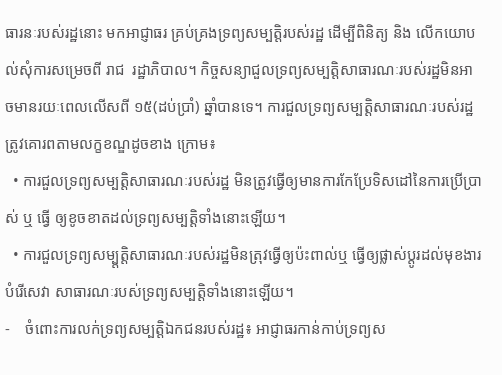ធារនៈរបស់រដ្ឋនោះ មកអាជ្ញាធរ គ្រប់គ្រងទ្រព្យសម្បត្តិរបស់រដ្ឋ ដើម្បីពិនិត្យ និង លើកយោបល់សុំការសម្រេចពី រាជ  រដ្ឋាភិបាល។ កិច្ចសន្យាជួលទ្រព្យសម្បត្តិសាធារណៈរបស់រដ្ឋមិនអាចមានរយៈពេលលើសពី ១៥(ដប់ប្រាំ) ឆ្នាំបានទេ។ ការជួលទ្រព្យសម្បត្តិសាធារណៈរបស់រដ្ឋត្រូវគោរពតាមលក្ខខណ្ឌដូចខាង ក្រោម៖
  • ការជួលទ្រព្យសម្បត្តិសាធារណៈរបស់រដ្ឋ មិនត្រូវធ្វើឲ្យមានការកែប្រែទិសដៅនៃការប្រើប្រាស់ ឬ ធ្វើ ឲ្យខូចខាតដល់ទ្រព្យសម្បត្តិទាំងនោះឡើយ។
  • ការជួលទ្រព្យសម្ប្តត្តិសាធារណៈរបស់រដ្ឋមិនត្រុវធ្វើឲ្យប៉ះពាល់ឬ ធ្វើឲ្យផ្លាស់ប្តូរដល់មុខងារបំរើសេវា សាធារណៈរបស់ទ្រព្យសម្បត្តិទាំងនោះឡើយ។
-    ចំពោះការលក់ទ្រព្យសម្បត្តិឯកជនរបស់រដ្ឋ៖ អាជ្ញាធរកាន់កាប់ទ្រព្យស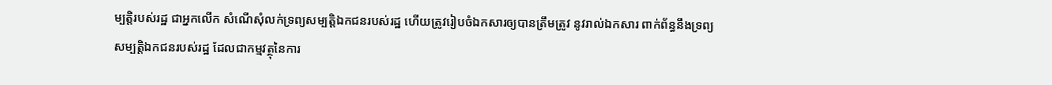ម្បត្តិរបស់រដ្ឋ ជាអ្នកលើក សំណើសុំលក់ទ្រព្យសម្បត្តិឯកជនរបស់រដ្ឋ ហើយត្រូវរៀបចំឯកសារឲ្យបានត្រឹមត្រូវ នូវរាល់ឯកសារ ពាក់ព័ន្ធនឹងទ្រព្យសម្បត្តិឯកជនរបស់រដ្ឋ ដែលជាកម្មវត្ថុនៃការ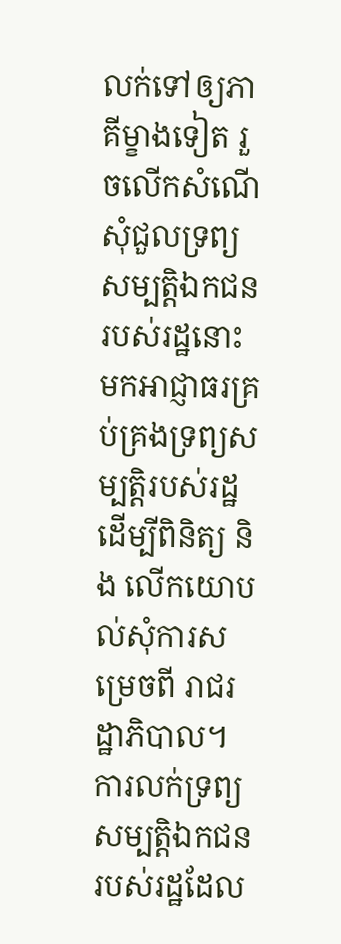លក់ទៅឲ្យភាគីម្ខាងទៀត រួចលើកសំណើ សុំជួលទ្រព្យសម្បត្តិឯកជនរបស់រដ្ឋនោះ មកអាជ្ញាធរគ្រប់គ្រងទ្រព្យសម្បត្តិរបស់រដ្ឋ ដើម្បីពិនិត្យ និង លើកយោបល់សុំការសម្រេចពី រាជរដ្ឋាភិបាល។ការលក់ទ្រព្យសម្បត្តិឯកជនរបស់រដ្ឋដែល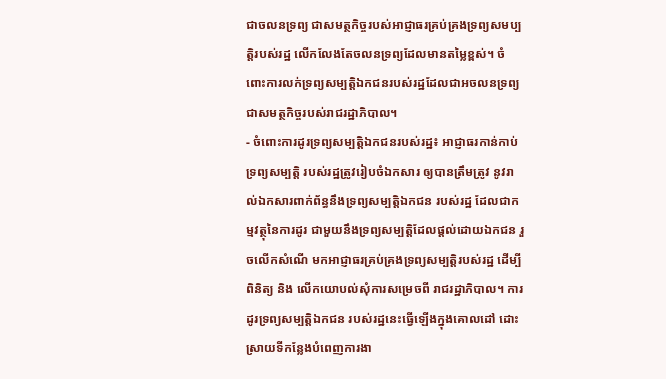ជាចលនទ្រព្យ ជាសមត្ថកិច្ចរបស់អាជ្ញាធរគ្រប់គ្រងទ្រព្យសមប្បត្តិរបស់រដ្ឋ លើកលែងតែចលនទ្រព្យដែលមានតម្លៃខ្ពស់។ ចំពោះការលក់ទ្រព្យសម្បត្តិឯកជនរបស់រដ្ឋដែលជាអចលនទ្រព្យ ជាសមត្ថកិច្ចរបស់រាជរដ្ឋាភិបាល។
- ចំពោះការដូរទ្រព្យសម្បត្តិឯកជនរបស់រដ្ឋ៖ អាជ្ញាធរកាន់កាប់ទ្រព្យសម្បត្តិ របស់រដ្ឋត្រូវរៀបចំឯកសារ ឲ្យបានត្រឹមត្រូវ នូវរាល់ឯកសារពាក់ព័ន្ធនឹងទ្រព្យសម្បត្តិឯកជន របស់រដ្ឋ ដែលជាកម្មវត្ថុនៃការដូរ ជាមួយនឹងទ្រព្យសម្បត្តិដែលផ្តល់ដោយឯកជន រួចលើកសំណើ មកអាជ្ញាធរគ្រប់គ្រងទ្រព្យសម្បត្តិរបស់រដ្ឋ ដើម្បីពិនិត្យ និង លើកយោបល់សុំការសម្រេចពី រាជរដ្ឋាភិបាល។ ការដូរទ្រព្យសម្បត្តិឯកជន របស់រដ្ឋនេះធ្វើឡើងក្នុងគោលដៅ ដោះស្រាយទីកន្លែងបំពេញការងា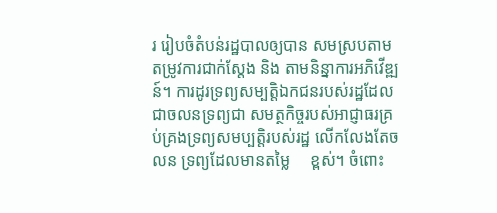រ រៀបចំតំបន់រដ្ឋបាលឲ្យបាន សមស្របតាមតម្រូវការជាក់ស្តែង និង តាមនិន្នាការអភិវើឌ្ឍន៍។ ការដូរទ្រព្យសម្បត្តិឯកជនរបស់រដ្ឋដែល ជាចលនទ្រព្យជា សមត្ថកិច្ចរបស់អាជ្ញាធរគ្រប់គ្រងទ្រព្យសមប្បត្តិរបស់រដ្ឋ លើកលែងតែចលន ទ្រព្យដែលមានតម្លៃ     ខ្ពស់។ ចំពោះ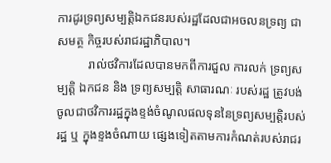ការដូរទ្រព្យសម្បត្តិឯកជនរបស់រដ្ឋដែលជាអចលនទ្រព្យ ជាសមត្ថ កិច្ចរបស់រាជរដ្ឋាភិបាល។
          រាល់ថវិការដែលបានមកពីការជួល ការលក់ ទ្រព្យសម្បត្តិ ឯកជន និង ទ្រព្យសម្បត្តិ សាធារណៈ របស់រដ្ឋ ត្រូវបង់ចូលជាថវិការរដ្ឋក្នុងខ្ទង់ចំណូលផលទុននៃទ្រព្យសម្បត្តិរបស់រដ្ឋ ឬ ក្នុងខ្ទងចំណាយ ផ្សេងទៀតតាមការកំណត់របស់រាជរ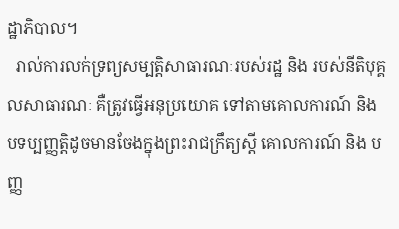ដ្ឋាភិបាល។
  រាល់ការលក់ទ្រព្យសម្បត្តិសាធារណៈរបស់រដ្ឋ និង របស់នីតិបុគ្គលសាធារណៈ គឺត្រូវធ្វើអនុប្រយោគ ទៅតាមគោលការណ៍ និង បទប្បញ្ញត្តិដូចមានចែងក្នុងព្រះរាជក្រឹត្យស្តី គោលការណ៍ និង បញ្ញ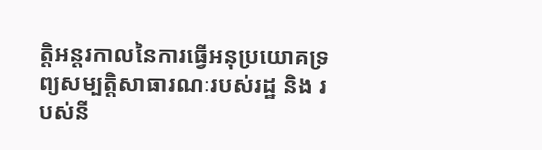ត្តិអន្តរកាលនៃការធ្វើអនុប្រយោគទ្រព្យសម្បត្តិសាធារណៈរបស់រដ្ឋ និង របស់នី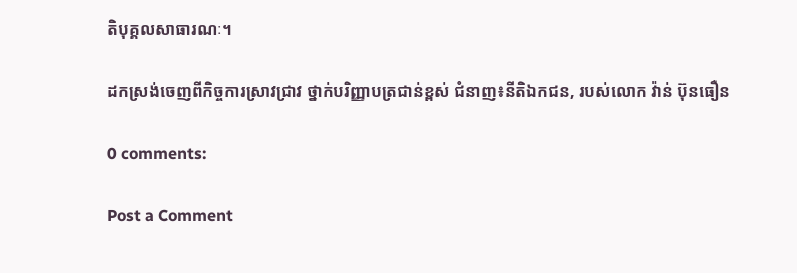តិបុគ្គលសាធារណៈ។

ដកស្រង់ចេញពីកិច្ចការស្រាវជ្រាវ ថ្នាក់បរិញ្ញាបត្រជាន់ខ្ពស់ ជំនាញ៖នីតិឯកជន, របស់លោក វ៉ាន់ ប៊ុនធឿន

0 comments:

Post a Comment